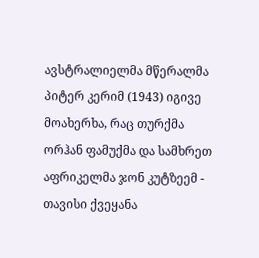ავსტრალიელმა მწერალმა პიტერ კერიმ (1943) იგივე მოახერხა, რაც თურქმა ორჰან ფამუქმა და სამხრეთ აფრიკელმა ჯონ კუტზეემ - თავისი ქვეყანა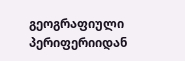გეოგრაფიული პერიფერიიდან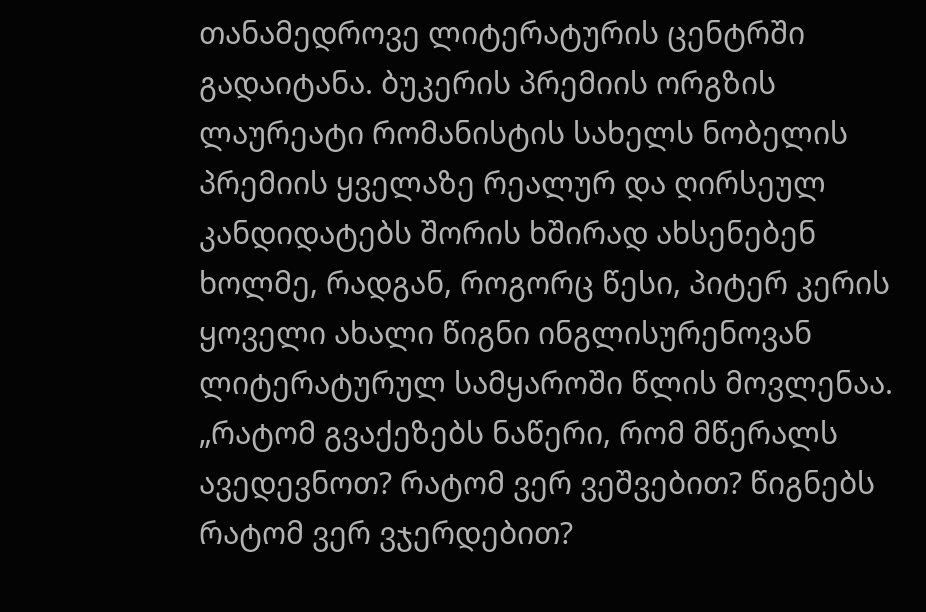თანამედროვე ლიტერატურის ცენტრში გადაიტანა. ბუკერის პრემიის ორგზის ლაურეატი რომანისტის სახელს ნობელის პრემიის ყველაზე რეალურ და ღირსეულ კანდიდატებს შორის ხშირად ახსენებენ ხოლმე, რადგან, როგორც წესი, პიტერ კერის ყოველი ახალი წიგნი ინგლისურენოვან ლიტერატურულ სამყაროში წლის მოვლენაა.
„რატომ გვაქეზებს ნაწერი, რომ მწერალს ავედევნოთ? რატომ ვერ ვეშვებით? წიგნებს რატომ ვერ ვჯერდებით?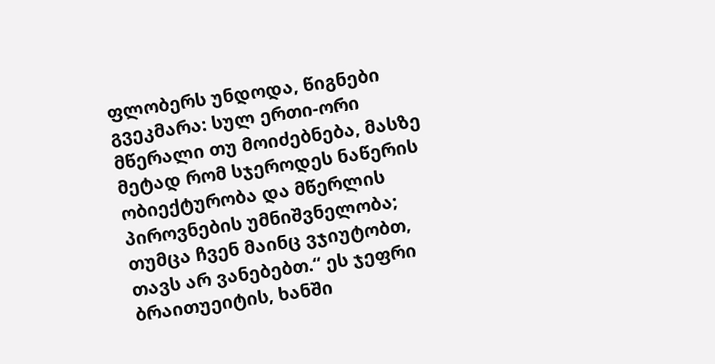ფლობერს უნდოდა, წიგნები გვეკმარა: სულ ერთი-ორი მწერალი თუ მოიძებნება, მასზე მეტად რომ სჯეროდეს ნაწერის ობიექტურობა და მწერლის პიროვნების უმნიშვნელობა; თუმცა ჩვენ მაინც ვჯიუტობთ, თავს არ ვანებებთ.“ ეს ჯეფრი ბრაითუეიტის, ხანში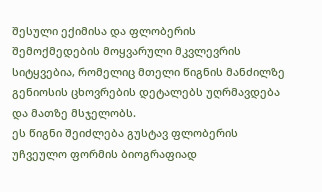შესული ექიმისა და ფლობერის შემოქმედების მოყვარული მკვლევრის სიტყვებია, რომელიც მთელი წიგნის მანძილზე გენიოსის ცხოვრების დეტალებს უღრმავდება და მათზე მსჯელობს.
ეს წიგნი შეიძლება გუსტავ ფლობერის უჩვეულო ფორმის ბიოგრაფიად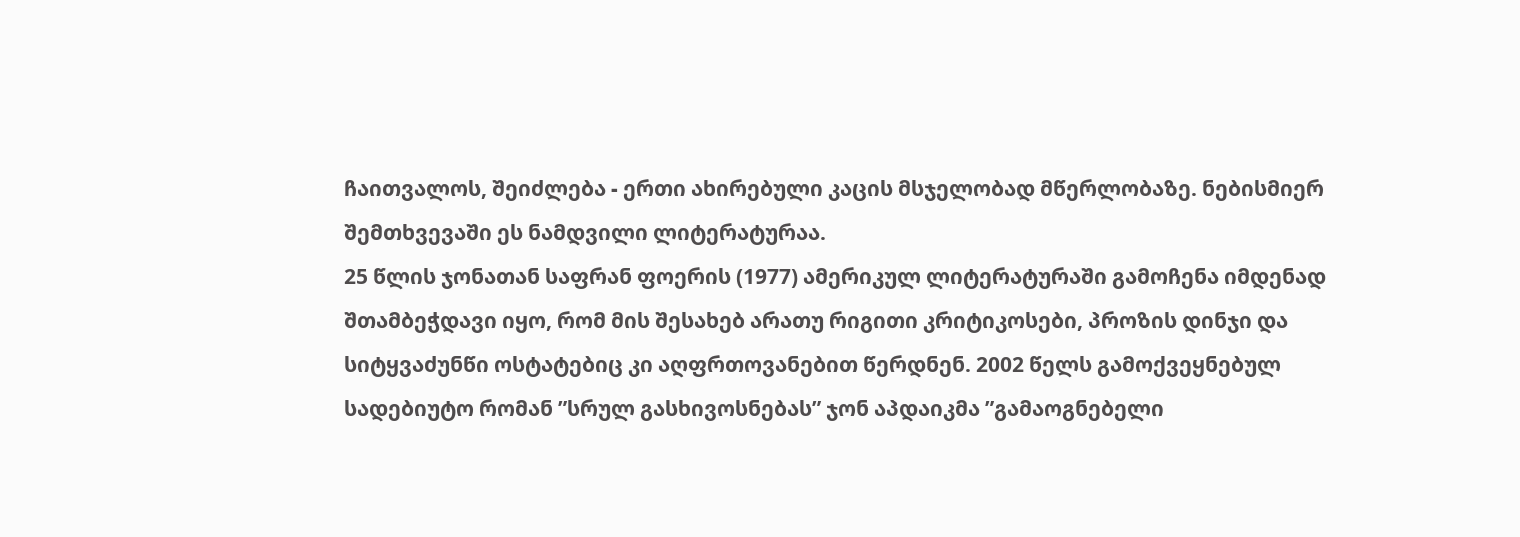ჩაითვალოს, შეიძლება - ერთი ახირებული კაცის მსჯელობად მწერლობაზე. ნებისმიერ შემთხვევაში ეს ნამდვილი ლიტერატურაა.
25 წლის ჯონათან საფრან ფოერის (1977) ამერიკულ ლიტერატურაში გამოჩენა იმდენად შთამბეჭდავი იყო, რომ მის შესახებ არათუ რიგითი კრიტიკოსები, პროზის დინჯი და სიტყვაძუნწი ოსტატებიც კი აღფრთოვანებით წერდნენ. 2002 წელს გამოქვეყნებულ სადებიუტო რომან ”სრულ გასხივოსნებას” ჯონ აპდაიკმა ”გამაოგნებელი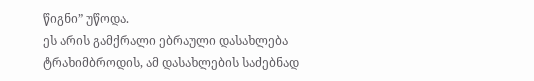წიგნი” უწოდა.
ეს არის გამქრალი ებრაული დასახლება ტრახიმბროდის, ამ დასახლების საძებნად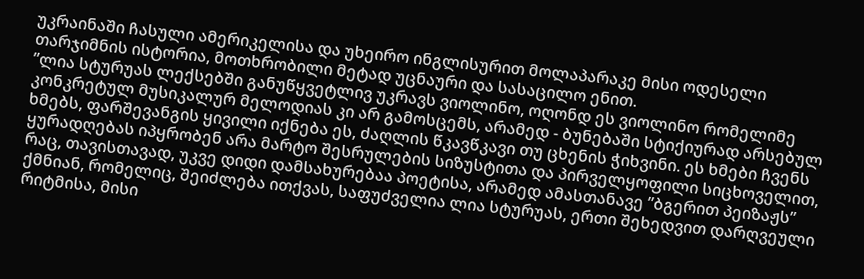უკრაინაში ჩასული ამერიკელისა და უხეირო ინგლისურით მოლაპარაკე მისი ოდესელი თარჯიმნის ისტორია, მოთხრობილი მეტად უცნაური და სასაცილო ენით.
”ლია სტურუას ლექსებში განუწყვეტლივ უკრავს ვიოლინო, ოღონდ ეს ვიოლინო რომელიმე კონკრეტულ მუსიკალურ მელოდიას კი არ გამოსცემს, არამედ - ბუნებაში სტიქიურად არსებულ ხმებს, ფარშევანგის ყივილი იქნება ეს, ძაღლის წკავწკავი თუ ცხენის ჭიხვინი. ეს ხმები ჩვენს ყურადღებას იპყრობენ არა მარტო შესრულების სიზუსტითა და პირველყოფილი სიცხოველით, რაც, თავისთავად, უკვე დიდი დამსახურებაა პოეტისა, არამედ ამასთანავე ”ბგერით პეიზაჟს” ქმნიან, რომელიც, შეიძლება ითქვას, საფუძველია ლია სტურუას, ერთი შეხედვით დარღვეული რიტმისა, მისი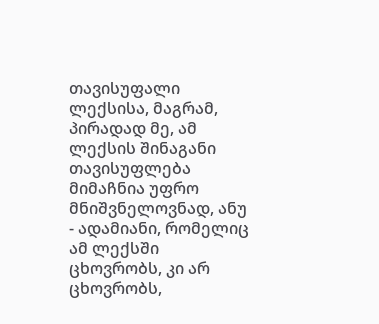თავისუფალი ლექსისა, მაგრამ, პირადად მე, ამ ლექსის შინაგანი თავისუფლება მიმაჩნია უფრო მნიშვნელოვნად, ანუ - ადამიანი, რომელიც ამ ლექსში ცხოვრობს, კი არ ცხოვრობს,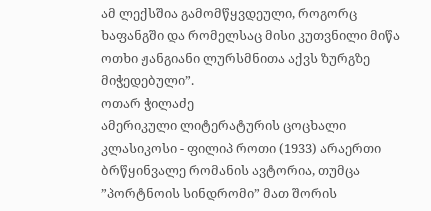ამ ლექსშია გამომწყვდეული, როგორც ხაფანგში და რომელსაც მისი კუთვნილი მიწა ოთხი ჟანგიანი ლურსმნითა აქვს ზურგზე მიჭედებული”.
ოთარ ჭილაძე
ამერიკული ლიტერატურის ცოცხალი კლასიკოსი - ფილიპ როთი (1933) არაერთი ბრწყინვალე რომანის ავტორია, თუმცა ”პორტნოის სინდრომი” მათ შორის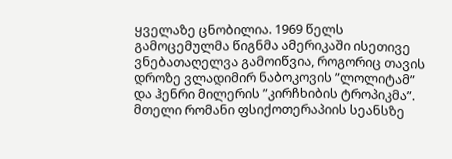ყველაზე ცნობილია. 1969 წელს გამოცემულმა წიგნმა ამერიკაში ისეთივე ვნებათაღელვა გამოიწვია, როგორიც თავის დროზე ვლადიმირ ნაბოკოვის ”ლოლიტამ” და ჰენრი მილერის ”კირჩხიბის ტროპიკმა”.
მთელი რომანი ფსიქოთერაპიის სეანსზე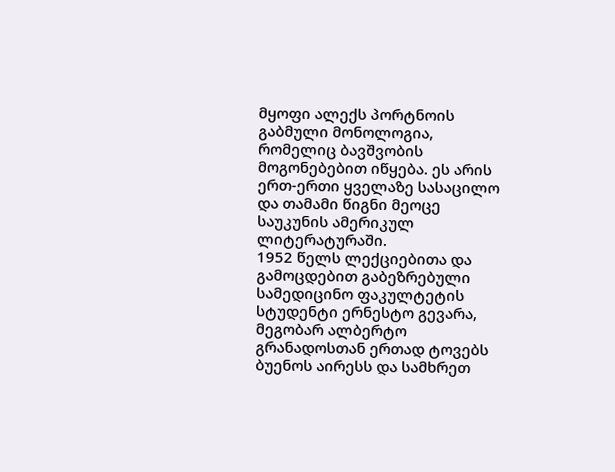მყოფი ალექს პორტნოის გაბმული მონოლოგია, რომელიც ბავშვობის მოგონებებით იწყება. ეს არის ერთ-ერთი ყველაზე სასაცილო და თამამი წიგნი მეოცე საუკუნის ამერიკულ ლიტერატურაში.
1952 წელს ლექციებითა და გამოცდებით გაბეზრებული სამედიცინო ფაკულტეტის სტუდენტი ერნესტო გევარა, მეგობარ ალბერტო გრანადოსთან ერთად ტოვებს ბუენოს აირესს და სამხრეთ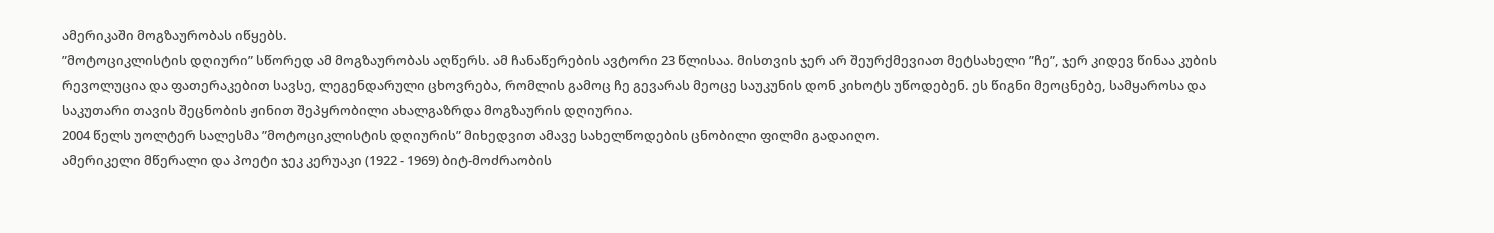ამერიკაში მოგზაურობას იწყებს.
”მოტოციკლისტის დღიური” სწორედ ამ მოგზაურობას აღწერს. ამ ჩანაწერების ავტორი 23 წლისაა. მისთვის ჯერ არ შეურქმევიათ მეტსახელი ”ჩე”, ჯერ კიდევ წინაა კუბის რევოლუცია და ფათერაკებით სავსე, ლეგენდარული ცხოვრება, რომლის გამოც ჩე გევარას მეოცე საუკუნის დონ კიხოტს უწოდებენ. ეს წიგნი მეოცნებე, სამყაროსა და საკუთარი თავის შეცნობის ჟინით შეპყრობილი ახალგაზრდა მოგზაურის დღიურია.
2004 წელს უოლტერ სალესმა ”მოტოციკლისტის დღიურის” მიხედვით ამავე სახელწოდების ცნობილი ფილმი გადაიღო.
ამერიკელი მწერალი და პოეტი ჯეკ კერუაკი (1922 - 1969) ბიტ-მოძრაობის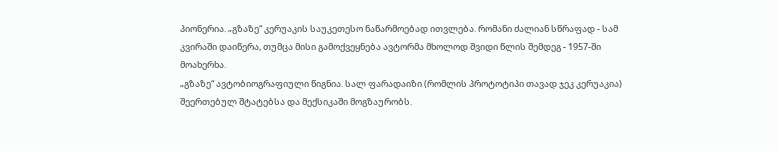პიონერია. „გზაზე“ კერუაკის საუკეთესო ნაწარმოებად ითვლება. რომანი ძალიან სწრაფად - სამ კვირაში დაიწერა, თუმცა მისი გამოქვეყნება ავტორმა მხოლოდ შვიდი წლის შემდეგ - 1957-ში მოახერხა.
„გზაზე“ ავტობიოგრაფიული წიგნია. სალ ფარადაიზი (რომლის პროტოტიპი თავად ჯეკ კერუაკია) შეერთებულ შტატებსა და მექსიკაში მოგზაურობს.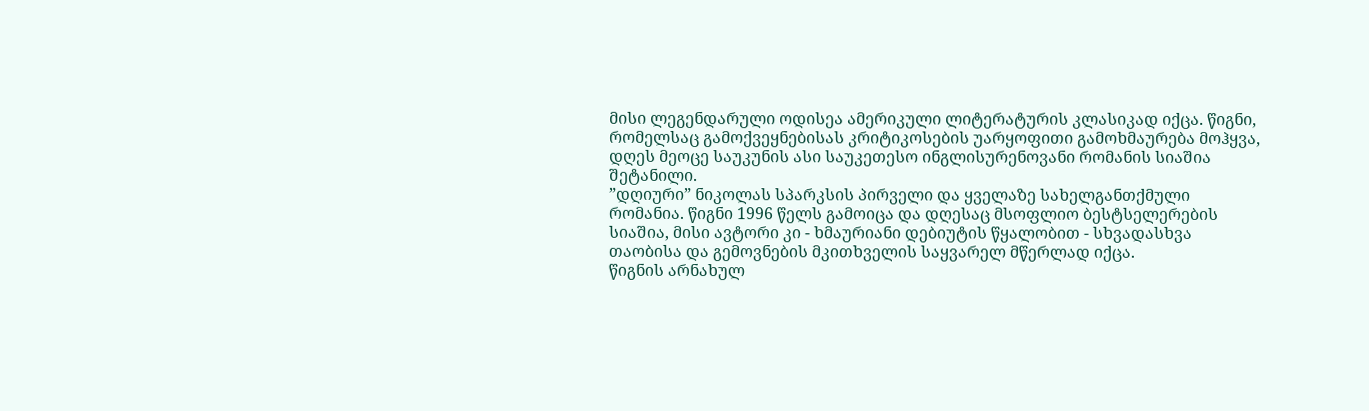მისი ლეგენდარული ოდისეა ამერიკული ლიტერატურის კლასიკად იქცა. წიგნი, რომელსაც გამოქვეყნებისას კრიტიკოსების უარყოფითი გამოხმაურება მოჰყვა, დღეს მეოცე საუკუნის ასი საუკეთესო ინგლისურენოვანი რომანის სიაშია შეტანილი.
”დღიური” ნიკოლას სპარკსის პირველი და ყველაზე სახელგანთქმული რომანია. წიგნი 1996 წელს გამოიცა და დღესაც მსოფლიო ბესტსელერების სიაშია, მისი ავტორი კი - ხმაურიანი დებიუტის წყალობით - სხვადასხვა თაობისა და გემოვნების მკითხველის საყვარელ მწერლად იქცა.
წიგნის არნახულ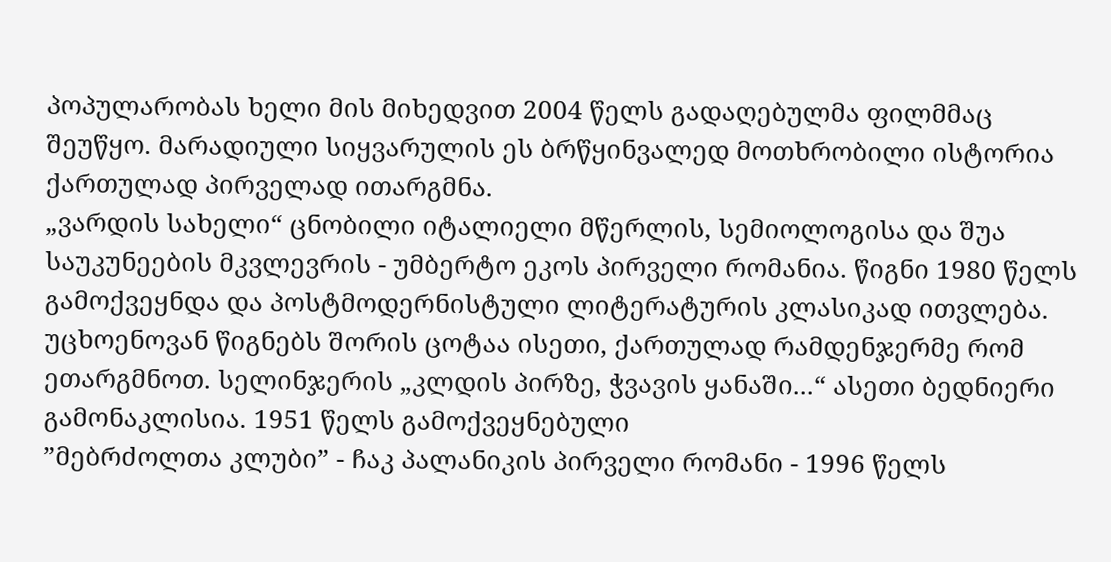პოპულარობას ხელი მის მიხედვით 2004 წელს გადაღებულმა ფილმმაც შეუწყო. მარადიული სიყვარულის ეს ბრწყინვალედ მოთხრობილი ისტორია ქართულად პირველად ითარგმნა.
„ვარდის სახელი“ ცნობილი იტალიელი მწერლის, სემიოლოგისა და შუა საუკუნეების მკვლევრის - უმბერტო ეკოს პირველი რომანია. წიგნი 1980 წელს გამოქვეყნდა და პოსტმოდერნისტული ლიტერატურის კლასიკად ითვლება.
უცხოენოვან წიგნებს შორის ცოტაა ისეთი, ქართულად რამდენჯერმე რომ ეთარგმნოთ. სელინჯერის „კლდის პირზე, ჭვავის ყანაში...“ ასეთი ბედნიერი გამონაკლისია. 1951 წელს გამოქვეყნებული
”მებრძოლთა კლუბი” - ჩაკ პალანიკის პირველი რომანი - 1996 წელს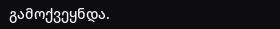გამოქვეყნდა.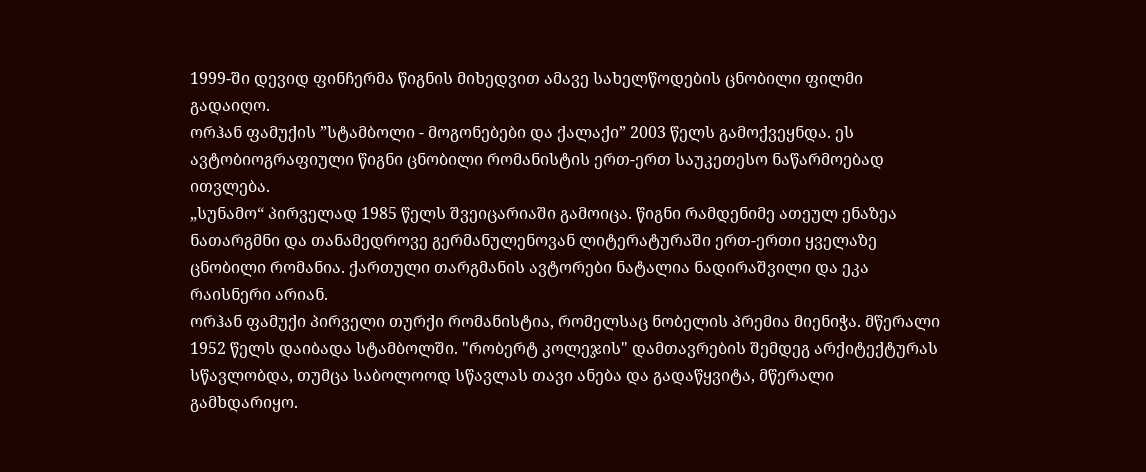1999-ში დევიდ ფინჩერმა წიგნის მიხედვით ამავე სახელწოდების ცნობილი ფილმი გადაიღო.
ორჰან ფამუქის ”სტამბოლი - მოგონებები და ქალაქი” 2003 წელს გამოქვეყნდა. ეს ავტობიოგრაფიული წიგნი ცნობილი რომანისტის ერთ-ერთ საუკეთესო ნაწარმოებად ითვლება.
„სუნამო“ პირველად 1985 წელს შვეიცარიაში გამოიცა. წიგნი რამდენიმე ათეულ ენაზეა ნათარგმნი და თანამედროვე გერმანულენოვან ლიტერატურაში ერთ-ერთი ყველაზე ცნობილი რომანია. ქართული თარგმანის ავტორები ნატალია ნადირაშვილი და ეკა რაისნერი არიან.
ორჰან ფამუქი პირველი თურქი რომანისტია, რომელსაც ნობელის პრემია მიენიჭა. მწერალი 1952 წელს დაიბადა სტამბოლში. "რობერტ კოლეჯის" დამთავრების შემდეგ არქიტექტურას სწავლობდა, თუმცა საბოლოოდ სწავლას თავი ანება და გადაწყვიტა, მწერალი გამხდარიყო.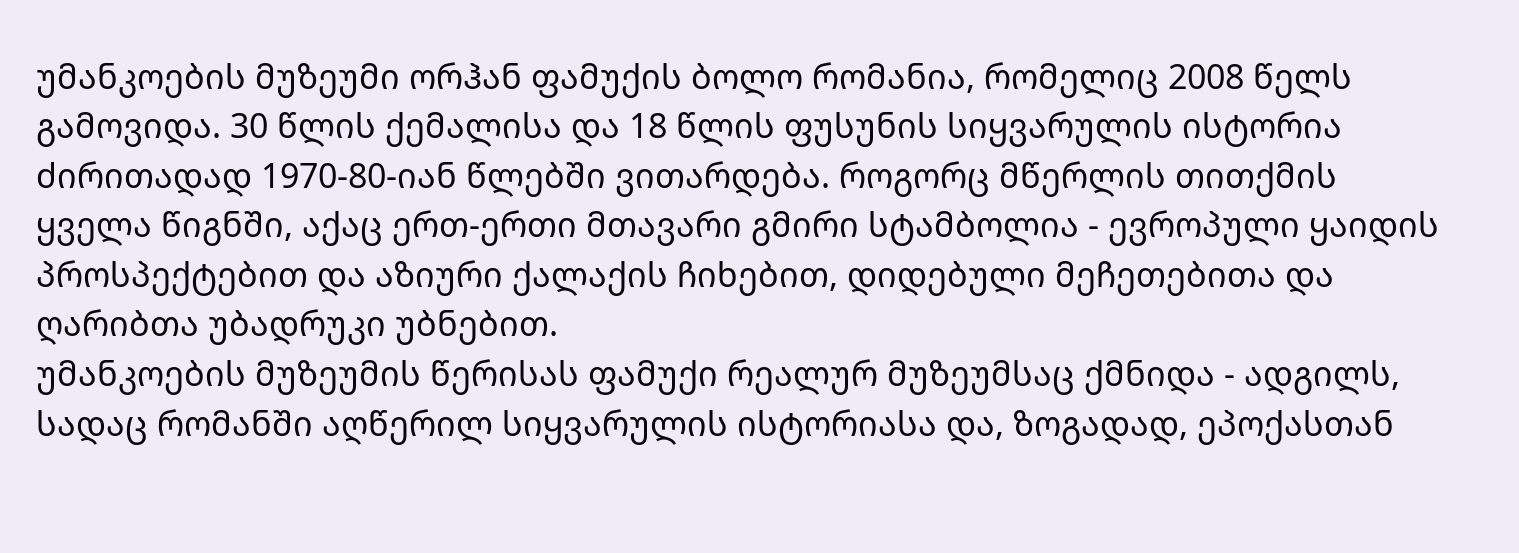უმანკოების მუზეუმი ორჰან ფამუქის ბოლო რომანია, რომელიც 2008 წელს გამოვიდა. 30 წლის ქემალისა და 18 წლის ფუსუნის სიყვარულის ისტორია ძირითადად 1970-80-იან წლებში ვითარდება. როგორც მწერლის თითქმის ყველა წიგნში, აქაც ერთ-ერთი მთავარი გმირი სტამბოლია - ევროპული ყაიდის პროსპექტებით და აზიური ქალაქის ჩიხებით, დიდებული მეჩეთებითა და ღარიბთა უბადრუკი უბნებით.
უმანკოების მუზეუმის წერისას ფამუქი რეალურ მუზეუმსაც ქმნიდა - ადგილს, სადაც რომანში აღწერილ სიყვარულის ისტორიასა და, ზოგადად, ეპოქასთან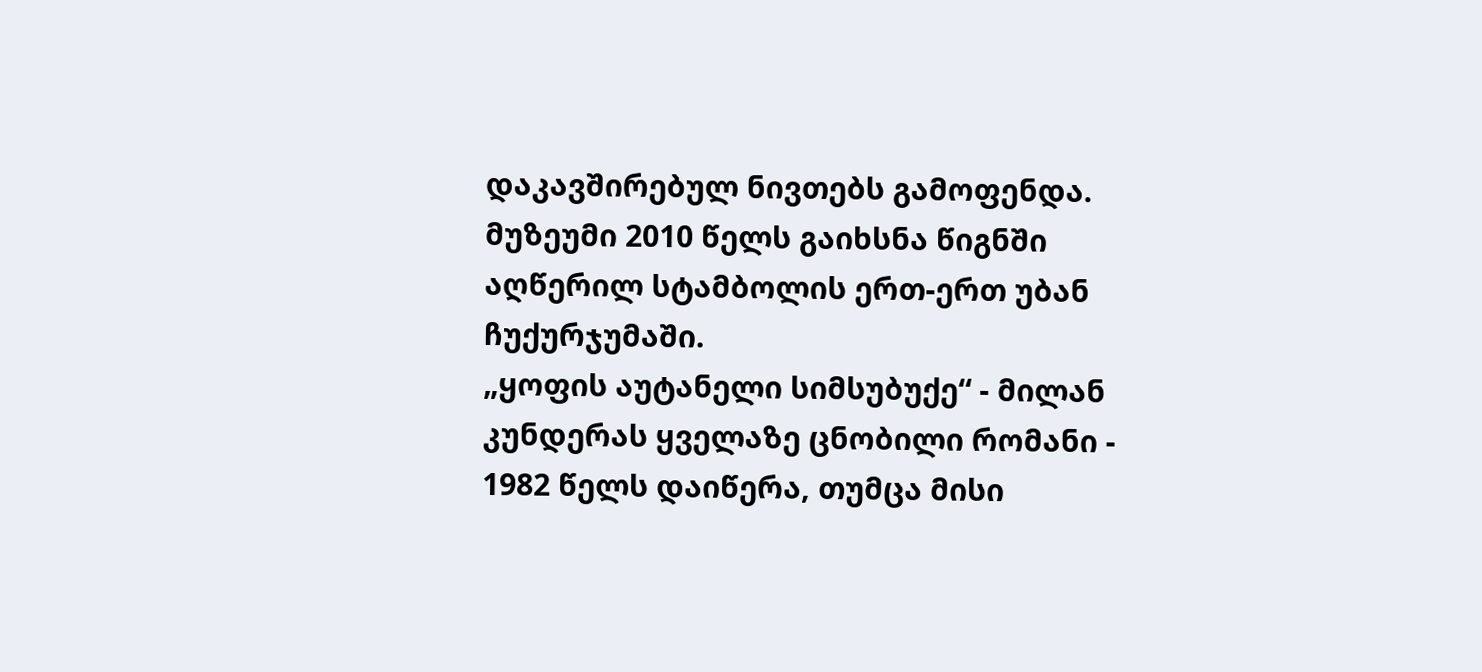დაკავშირებულ ნივთებს გამოფენდა. მუზეუმი 2010 წელს გაიხსნა წიგნში აღწერილ სტამბოლის ერთ-ერთ უბან ჩუქურჯუმაში.
„ყოფის აუტანელი სიმსუბუქე“ - მილან კუნდერას ყველაზე ცნობილი რომანი - 1982 წელს დაიწერა, თუმცა მისი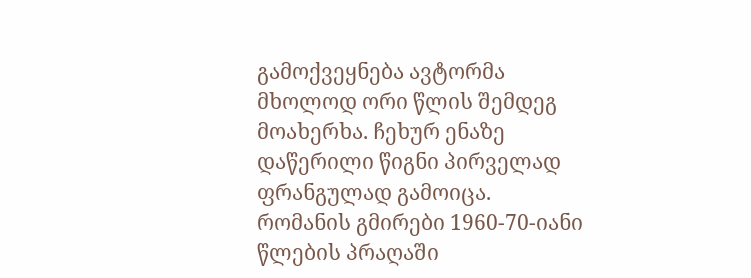გამოქვეყნება ავტორმა მხოლოდ ორი წლის შემდეგ მოახერხა. ჩეხურ ენაზე დაწერილი წიგნი პირველად ფრანგულად გამოიცა.
რომანის გმირები 1960-70-იანი წლების პრაღაში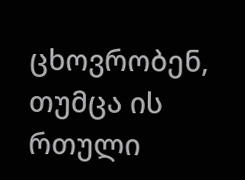ცხოვრობენ, თუმცა ის რთული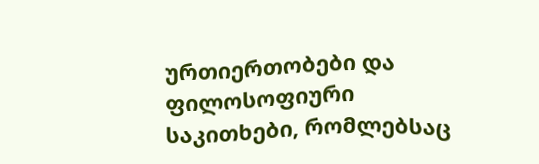ურთიერთობები და ფილოსოფიური საკითხები, რომლებსაც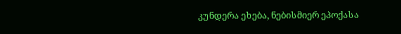კუნდერა ეხება, ნებისმიერ ეპოქასა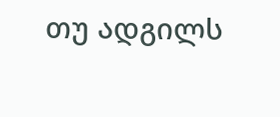თუ ადგილს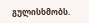გულისხმობს.